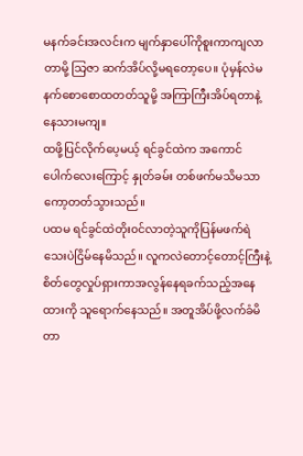မနက်ခင်းအလင်းက မျက်နှာပေါ်ကိုစူးကာကျလာတာမို့ သြဇာ ဆက်အိပ်လို့မရတော့ပေ။ ပုံမှန်လဲမနက်စောစောထတတ်သူမို့ အကြာကြီးအိပ်ရတာနဲ့နေသားမကျ။
ထဖို့ပြင်လိုက်ပေ့မယ့် ရင်ခွင်ထဲက အကောင်ပေါက်လေးကြောင့် နှုတ်ခမ်း တစ်ဖက်မသိမသာကော့တတ်သွားသည်။
ပထမ ရင်ခွင်ထဲတိုး၀င်လာတဲ့သူကိုပြန်မဖက်ရဲသေးပဲငြိမ်နေမိသည်။ လူကလဲတောင့်တောင့်ကြီးနဲ့စိတ်တွေလှုပ်ရှားကာအလွန်နေရခက်သည့်အနေထားကို သူရောက်နေသည်။ အတူအိပ်ဖို့လက်ခံမိတာ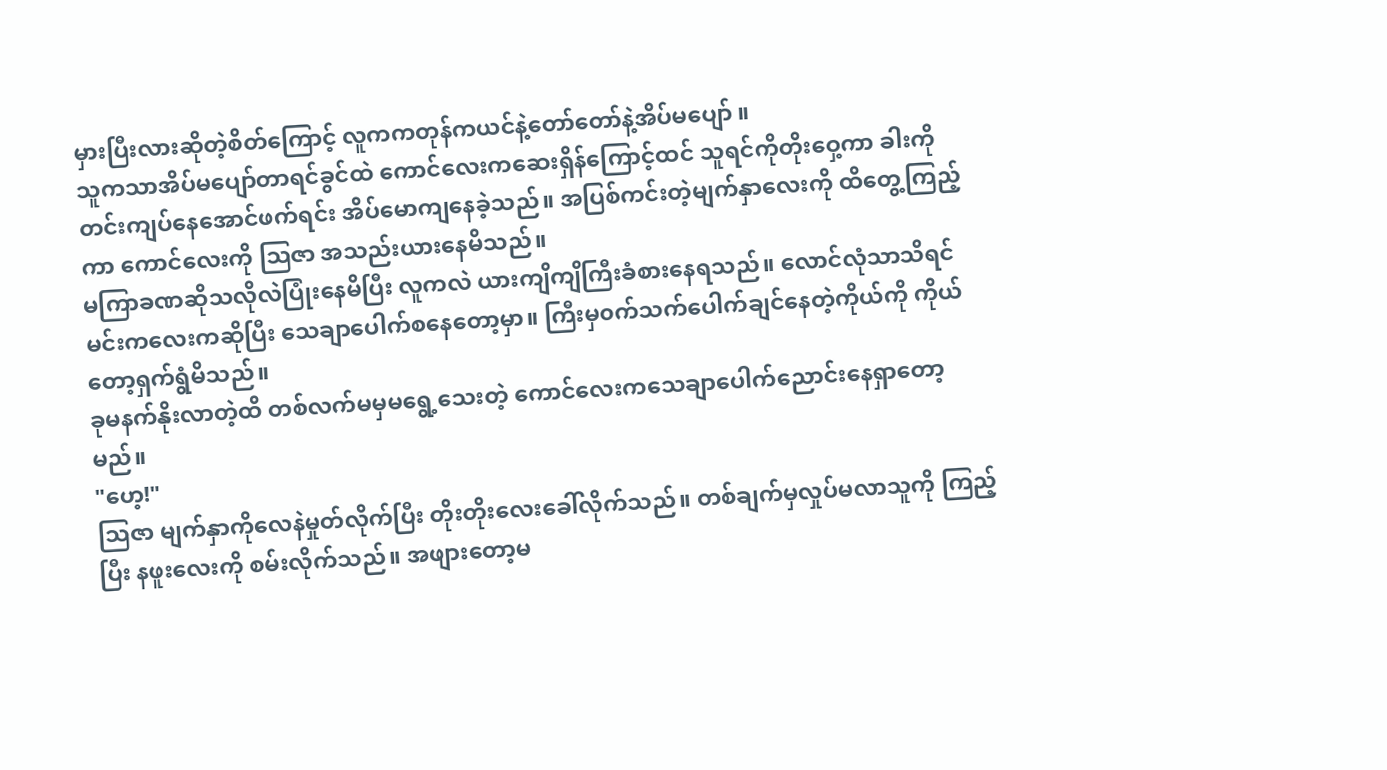မှားပြီးလားဆိုတဲ့စိတ်ကြောင့် လူကကတုန်ကယင်နဲ့တော်တော်နဲ့အိပ်မပျော် ။
သူကသာအိပ်မပျော်တာရင်ခွင်ထဲ ကောင်လေးကဆေးရှိန်ကြောင့်ထင် သူရင်ကိုတိုးဝှေ့ကာ ခါးကိုတင်းကျပ်နေအောင်ဖက်ရင်း အိပ်မောကျနေခဲ့သည်။ အပြစ်ကင်းတဲ့မျက်နှာလေးကို ထိတွေ့ကြည့်ကာ ကောင်လေးကို သြဇာ အသည်းယားနေမိသည်။
မကြာခဏဆိုသလိုလဲပြုံးနေမိပြီး လူကလဲ ယားကျိကျိကြီးခံစားနေရသည်။ လောင်လုံသာသိရင် မင်းကလေးကဆိုပြီး သေချာပေါက်စနေတော့မှာ။ ကြီးမှ၀က်သက်ပေါက်ချင်နေတဲ့ကိုယ်ကို ကိုယ်တော့ရှက်ရွံမိသည်။
ခုမနက်နိုးလာတဲ့ထိ တစ်လက်မမှမရွေ့သေးတဲ့ ကောင်လေးကသေချာပေါက်ညောင်းနေရှာတော့မည်။
"ဟေ့!"
သြဇာ မျက်နှာကိုလေနဲမှုတ်လိုက်ပြီး တိုးတိုးလေးခေါ်လိုက်သည်။ တစ်ချက်မှလှုပ်မလာသူကို ကြည့်ပြီး နဖူးလေးကို စမ်းလိုက်သည်။ အဖျားတော့မ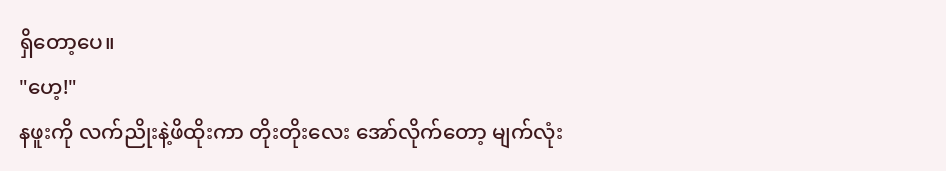ရှိတော့ပေ။
"ဟေ့!"
နဖူးကို လက်ညိုးနဲ့ဖိထိုးကာ တိုးတိုးလေး အော်လိုက်တော့ မျက်လုံး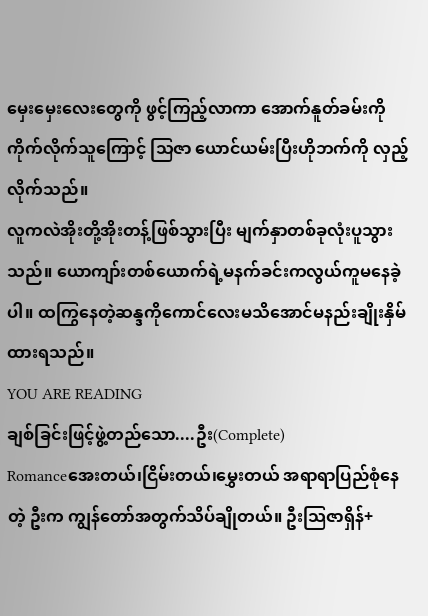မှေးမှေးလေးတွေကို ဖွင့်ကြည့်လာကာ အောက်နူတ်ခမ်းကို ကိုက်လိုက်သူကြောင့် သြဇာ ယောင်ယမ်းပြီးဟိုဘက်ကို လှည့်လိုက်သည်။
လူကလဲအိုးတို့အိုးတန့်ဖြစ်သွားပြီး မျက်နှာတစ်ခုလုံးပူသွားသည်။ ယောကျာ်းတစ်ယောက်ရဲ့မနက်ခင်းကလွယ်ကူမနေခဲ့ပါ။ ထကြွနေတဲ့ဆန္ဒကိုကောင်လေးမသိအောင်မနည်းချိုးနှိမ်ထားရသည်။
YOU ARE READING
ချစ်ခြင်းဖြင့်ဖွဲ့တည်သော....ဦး(Complete)
Romanceအေးတယ်၊ငြိမ်းတယ်၊မွှေးတယ် အရာရာပြည်စုံနေတဲ့ ဦးက ကျွန်တော်အတွက်သိပ်ချိုတယ်။ ဦးသြဇာရှိန်+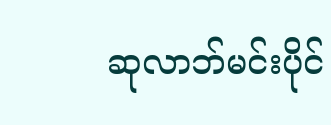ဆုလာဘ်မင်းပိုင်